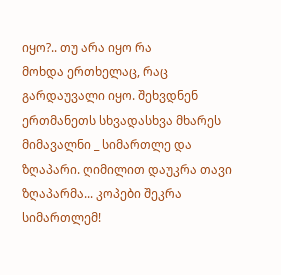იყო?.. თუ არა იყო რა
მოხდა ერთხელაც, რაც გარდაუვალი იყო. შეხვდნენ ერთმანეთს სხვადასხვა მხარეს მიმავალნი _ სიმართლე და ზღაპარი. ღიმილით დაუკრა თავი ზღაპარმა... კოპები შეკრა სიმართლემ!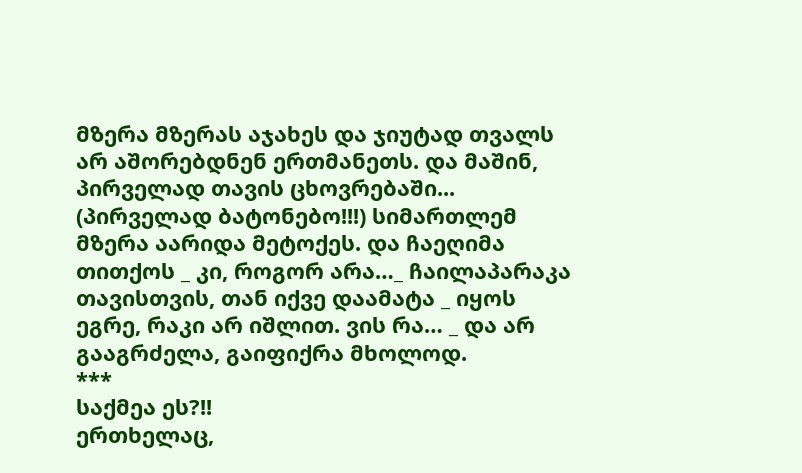მზერა მზერას აჯახეს და ჯიუტად თვალს არ აშორებდნენ ერთმანეთს. და მაშინ, პირველად თავის ცხოვრებაში... (პირველად ბატონებო!!!) სიმართლემ მზერა აარიდა მეტოქეს. და ჩაეღიმა თითქოს _ კი, როგორ არა…_ ჩაილაპარაკა თავისთვის, თან იქვე დაამატა _ იყოს ეგრე, რაკი არ იშლით. ვის რა… _ და არ გააგრძელა, გაიფიქრა მხოლოდ.
***
საქმეა ეს?!!
ერთხელაც,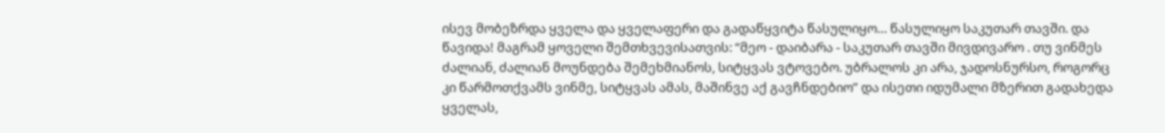ისევ მობეზრდა ყველა და ყველაფერი და გადაწყვიტა წასულიყო… წასულიყო საკუთარ თავში. და წავიდა! მაგრამ ყოველი შემთხვევისათვის: “მეო - დაიბარა - საკუთარ თავში მივდივარო . თუ ვინმეს ძალიან, ძალიან მოუნდება შემეხმიანოს, სიტყვას ვტოვებო. უბრალოს კი არა, ჯადოსნურსო, როგორც კი წარმოთქვამს ვინმე, სიტყვას ამას, მაშინვე აქ გავჩნდებიო” და ისეთი იდუმალი მზერით გადახედა ყველას,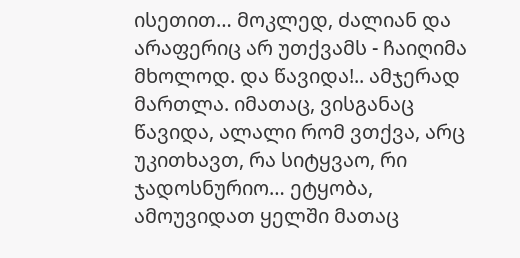ისეთით… მოკლედ, ძალიან და არაფერიც არ უთქვამს - ჩაიღიმა მხოლოდ. და წავიდა!.. ამჯერად მართლა. იმათაც, ვისგანაც წავიდა, ალალი რომ ვთქვა, არც უკითხავთ, რა სიტყვაო, რი ჯადოსნურიო… ეტყობა, ამოუვიდათ ყელში მათაც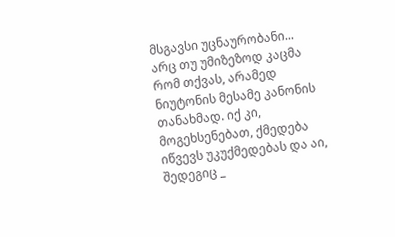მსგავსი უცნაურობანი... არც თუ უმიზეზოდ კაცმა რომ თქვას, არამედ ნიუტონის მესამე კანონის თანახმად. იქ კი, მოგეხსენებათ, ქმედება იწვევს უკუქმედებას და აი, შედეგიც _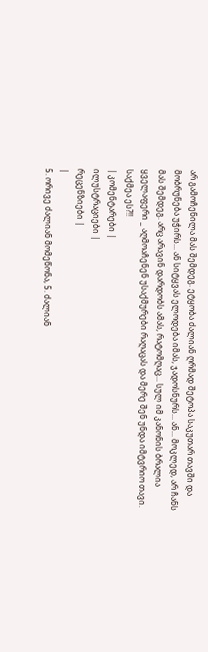არ გამოჩენილა მას შემდეგ. ეტყობა ძალიან ღრმად შეტოპა საკუთარ თავში და მობრუნება უჭირს... ან სიტყვას ელოდება იმას, ჯადოსნურს... ან... მოკლედ, არ ჩანს მას შემდეგ. არც არავინ დარდობს ამას, რატომღაც... სულ იმ კანონის ბრალია ყველაფერი _ აღმოაჩენენ უსაქმურები რაღაცას და მერე შენ უნდა იმტვრიო თავი. საქმეა ეს?!!
| კომენტარები |
ილუსტრაციები |
რეცენზიები |
|
5. ორივე ძალიან მომეწონა, 5. ძალიან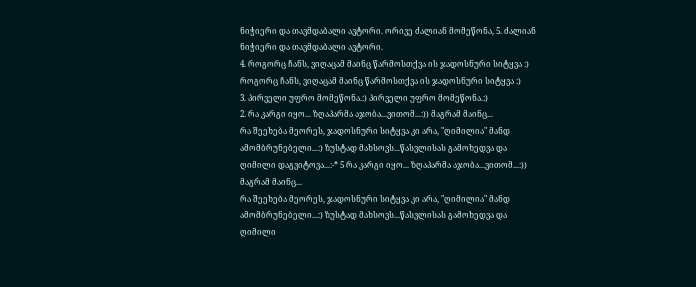ნიჭიერი და თავმდაბალი ავტორი. ორივე ძალიან მომეწონა, 5. ძალიან ნიჭიერი და თავმდაბალი ავტორი.
4. როგორც ჩანს, ვიღაცამ მაინც წარმოსთქვა ის ჯადოსნური სიტყვა :)
როგორც ჩანს, ვიღაცამ მაინც წარმოსთქვა ის ჯადოსნური სიტყვა :)
3. პირველი უფრო მომეწონა.:) პირველი უფრო მომეწონა.:)
2. რა კარგი იყო... ზღაპარმა აჯობა...ვითომ...:)) მაგრამ მაინც...
რა შეეხება მეორეს, ჯადოსნური სიტყვა კი არა, "ღიმილია" მანდ ამომბრუნებელი...:) ზუსტად მახსოვს...წასვლისას გამოხედვა და ღიმილი დაგვიტოვა...:-* 5 რა კარგი იყო... ზღაპარმა აჯობა...ვითომ...:)) მაგრამ მაინც...
რა შეეხება მეორეს, ჯადოსნური სიტყვა კი არა, "ღიმილია" მანდ ამომბრუნებელი...:) ზუსტად მახსოვს...წასვლისას გამოხედვა და ღიმილი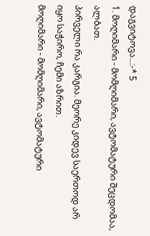დაგვიტოვა...:-* 5
1. მოღიმარი - მომღიმარი, ავტომატური შეცდომაა, ალბათ.
პირველი რა კარგია. მეორე კიდევ საერთოდ არ იყო საჭირო, ჩემი აზრით.
მოღიმარი - მომღიმარი, ავტომატური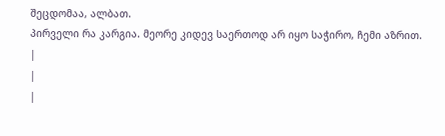შეცდომაა, ალბათ.
პირველი რა კარგია. მეორე კიდევ საერთოდ არ იყო საჭირო, ჩემი აზრით.
|
|
|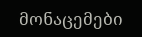მონაცემები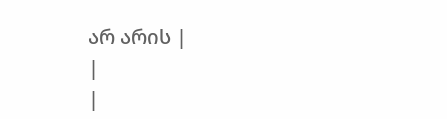არ არის |
|
|